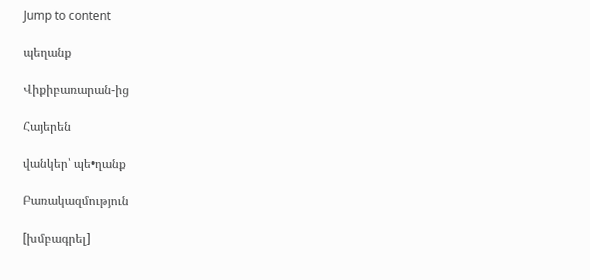Jump to content

պեղանք

Վիքիբառարան-ից

Հայերեն

վանկեր՝ պե•ղանք

Բառակազմություն

[խմբագրել]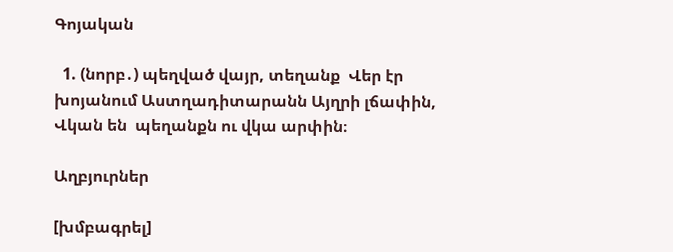Գոյական

  1. (նորբ․) պեղված վայր, տեղանք  Վեր էր խոյանում Աստղադիտարանն Այղրի լճափին, Վկան են  պեղանքն ու վկա արփին։

Աղբյուրներ

[խմբագրել]